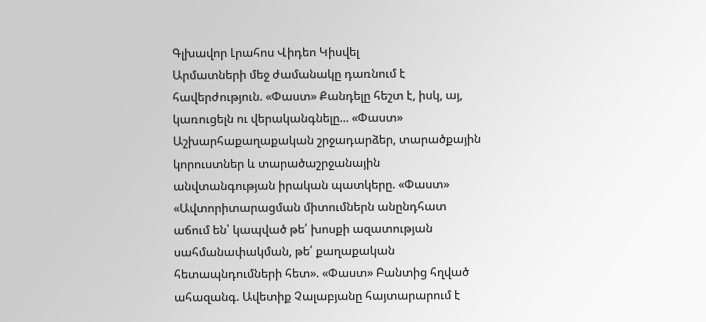Գլխավոր Լրահոս Վիդեո Կիսվել
Արմատների մեջ ժամանակը դառնում է հավերժություն. «Փաստ» Քանդելը հեշտ է, իսկ, այ, կառուցելն ու վերականգնելը... «Փաստ» Աշխարհաքաղաքական շրջադարձեր, տարածքային կորուստներ և տարածաշրջանային անվտանգության իրական պատկերը. «Փաստ» «Ավտորիտարացման միտումներն անընդհատ աճում են՝ կապված թե՛ խոսքի ազատության սահմանափակման, թե՛ քաղաքական հետապնդումների հետ». «Փաստ» Բանտից հղված ահազանգ. Ավետիք Չալաբյանը հայտարարում է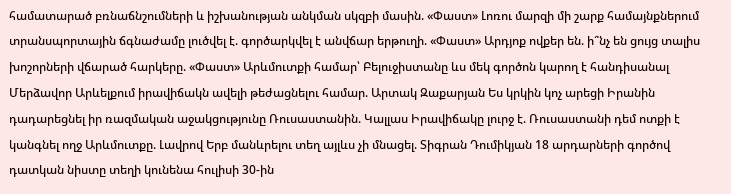համատարած բռնաճնշումների և իշխանության անկման սկզբի մասին. «Փաստ» Լոռու մարզի մի շարք համայնքներում տրանսպորտային ճգնաժամը լուծվել է. գործարկվել է անվճար երթուղի. «Փաստ» Արդյոք ովքեր են. ի՞նչ են ցույց տալիս խոշորների վճարած հարկերը. «Փաստ» Արևմուտքի համար՝ Բելուջիստանը ևս մեկ գործոն կարող է հանդիսանալ Մերձավոր Արևելքում իրավիճակն ավելի թեժացնելու համար. Արտակ Զաքարյան Ես կրկին կոչ արեցի Իրանին դադարեցնել իր ռազմական աջակցությունը Ռուսաստանին. Կալլաս Իրավիճակը լուրջ է. Ռուսաստանի դեմ ոտքի է կանգնել ողջ Արևմուտքը. Լավրով Երբ մանևրելու տեղ այլևս չի մնացել. Տիգրան Դումիկյան 18 արդարների գործով դատկան նիստը տեղի կունենա հուլիսի 30-ին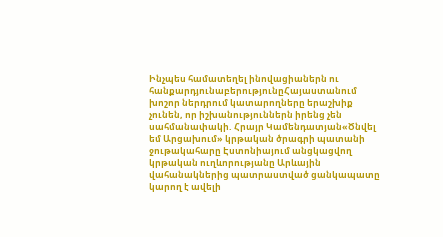Ինչպես համատեղել ինովացիաներն ու հանքարդյունաբերությունըՀայաստանում խոշոր ներդրում կատարողները երաշխիք չունեն, որ իշխանություններն իրենց չեն սահմանափակի. Հրայր Կամենդատյան«Ծնվել եմ Արցախում» կրթական ծրագրի պատանի ջութակահարը Էստոնիայում անցկացվող կրթական ուղևորությանը Արևային վահանակներից պատրաստված ցանկապատը կարող է ավելի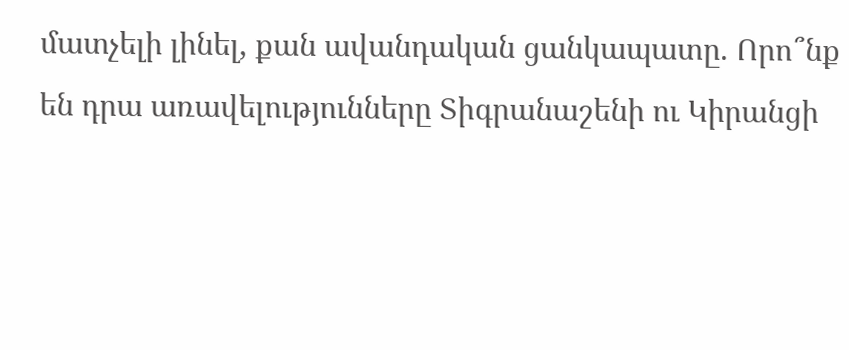մատչելի լինել, քան ավանդական ցանկապատը. Որո՞նք են դրա առավելությունները Տիգրանաշենի ու Կիրանցի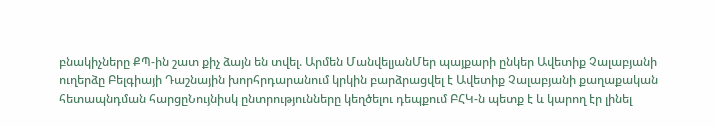բնակիչները ՔՊ-ին շատ քիչ ձայն են տվել. Արմեն ՄանվելյանՄեր պայքարի ընկեր Ավետիք Չալաբյանի ուղերձը Բելգիայի Դաշնային խորհրդարանում կրկին բարձրացվել է Ավետիք Չալաբյանի քաղաքական հետապնդման հարցըՆույնիսկ ընտրությունները կեղծելու դեպքում ԲՀԿ-ն պետք է և կարող էր լինել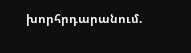խորհրդարանում.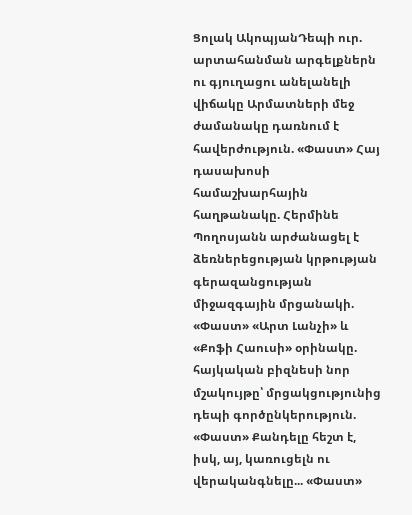Ցոլակ ԱկոպյանԴեպի ուր. արտահանման արգելքներն ու գյուղացու անելանելի վիճակը Արմատների մեջ ժամանակը դառնում է հավերժություն. «Փաստ» Հայ դասախոսի համաշխարհային հաղթանակը. Հերմինե Պողոսյանն արժանացել է ձեռներեցության կրթության գերազանցության միջազգային մրցանակի. «Փաստ» «Արտ Լանչի» և «Քոֆի Հաուսի» օրինակը. հայկական բիզնեսի նոր մշակույթը՝ մրցակցությունից դեպի գործընկերություն. «Փաստ» Քանդելը հեշտ է, իսկ, այ, կառուցելն ու վերականգնելը... «Փաստ»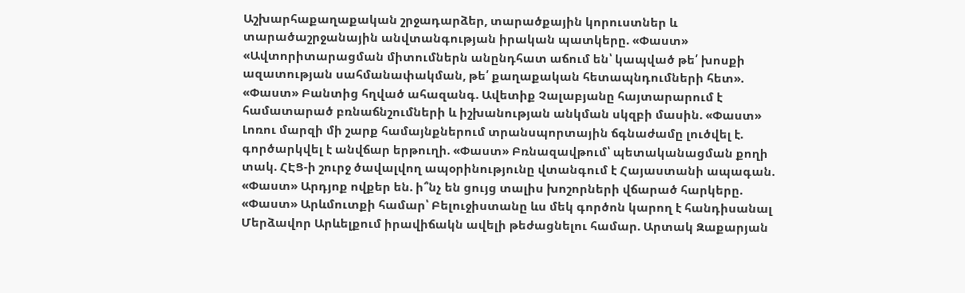Աշխարհաքաղաքական շրջադարձեր, տարածքային կորուստներ և տարածաշրջանային անվտանգության իրական պատկերը. «Փաստ» «Ավտորիտարացման միտումներն անընդհատ աճում են՝ կապված թե՛ խոսքի ազատության սահմանափակման, թե՛ քաղաքական հետապնդումների հետ». «Փաստ» Բանտից հղված ահազանգ. Ավետիք Չալաբյանը հայտարարում է համատարած բռնաճնշումների և իշխանության անկման սկզբի մասին. «Փաստ» Լոռու մարզի մի շարք համայնքներում տրանսպորտային ճգնաժամը լուծվել է. գործարկվել է անվճար երթուղի. «Փաստ» Բռնազավթում՝ պետականացման քողի տակ. ՀԷՑ-ի շուրջ ծավալվող ապօրինությունը վտանգում է Հայաստանի ապագան. «Փաստ» Արդյոք ովքեր են. ի՞նչ են ցույց տալիս խոշորների վճարած հարկերը. «Փաստ» Արևմուտքի համար՝ Բելուջիստանը ևս մեկ գործոն կարող է հանդիսանալ Մերձավոր Արևելքում իրավիճակն ավելի թեժացնելու համար. Արտակ Զաքարյան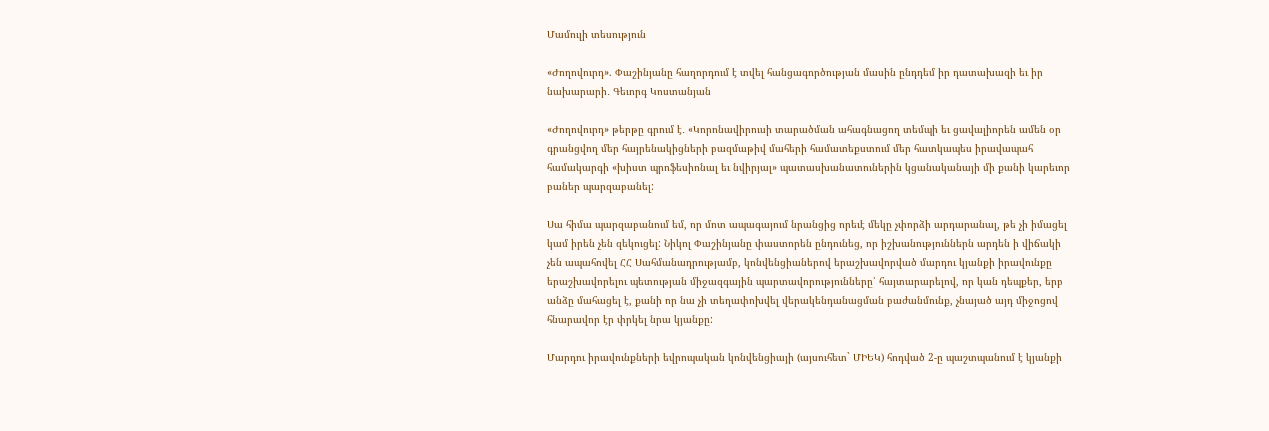Մամուլի տեսություն

«Ժողովուրդ». Փաշինյանը հաղորդում է տվել հանցագործության մասին ընդդեմ իր դատախազի եւ իր նախարարի․ Գեւորգ Կոստանյան

«Ժողովուրդ» թերթը գրում է․ «Կորոնավիրուսի տարածման ահագնացող տեմպի եւ ցավալիորեն ամեն օր գրանցվող մեր հայրենակիցների բազմաթիվ մահերի համատեքստում մեր հատկապես իրավապահ համակարգի «խիստ պրոֆեսիոնալ եւ նվիրյալ» պատասխանատուներին կցանականայի մի քանի կարեւոր բաներ պարզաբանել:

Սա հիմա պարզաբանում եմ, որ մոտ ապագայում նրանցից որեւէ մեկը չփորձի արդարանալ, թե չի իմացել կամ իրեն չեն զեկուցել: Նիկոլ Փաշինյանը փաստորեն ընդունեց, որ իշխանություններն արդեն ի վիճակի չեն ապահովել ՀՀ Սահմանադրությամբ, կոնվենցիաներով երաշխավորված մարդու կյանքի իրավունքը երաշխավորելու պետության միջազգային պարտավորությունները՝ հայտարարելով, որ կան դեպքեր, երբ անձը մահացել է, քանի որ նա չի տեղափոխվել վերակենդանացման բաժանմունք, չնայած այդ միջոցով հնարավոր էր փրկել նրա կյանքը:

Մարդու իրավունքների եվրոպական կոնվենցիայի (այսուհետ` ՄԻԵԿ) հոդված 2-ը պաշտպանում է կյանքի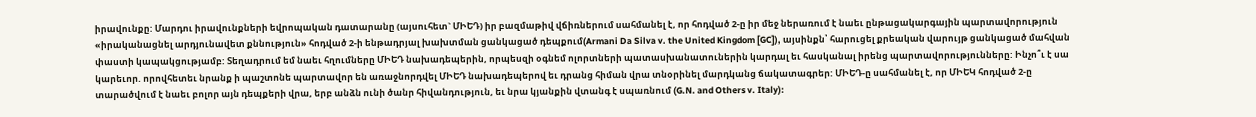իրավունքը: Մարդու իրավունքների եվրոպական դատարանը (այսուհետ` ՄԻԵԴ) իր բազմաթիվ վճիռներում սահմանել է, որ հոդված 2-ը իր մեջ ներառում է նաեւ ընթացակարգային պարտավորություն «իրականացնել արդյունավետ քննություն» հոդված 2-ի ենթադրյալ խախտման ցանկացած դեպքում(Armani Da Silva v. the United Kingdom [GC]), այսինքն՝ հարուցել քրեական վարույթ ցանկացած մահվան փաստի կապակցությամբ: Տեղադրում եմ նաեւ հղումները ՄԻԵԴ նախադեպերին, որպեսզի օգնեմ ոլորտների պատասխանատուներին կարդալ եւ հասկանալ իրենց պարտավորությունները: Ինչո՞ւ է սա կարեւոր. որովհետեւ նրանք ի պաշտոնե պարտավոր են առաջնորդվել ՄԻԵԴ նախադեպերով եւ դրանց հիման վրա տնօրինել մարդկանց ճակատագրեր: ՄԻԵԴ-ը սահմանել է, որ ՄԻԵԿ հոդված 2-ը տարածվում է նաեւ բոլոր այն դեպքերի վրա, երբ անձն ունի ծանր հիվանդություն, եւ նրա կյանքին վտանգ է սպառնում (G.N. and Others v. Italy):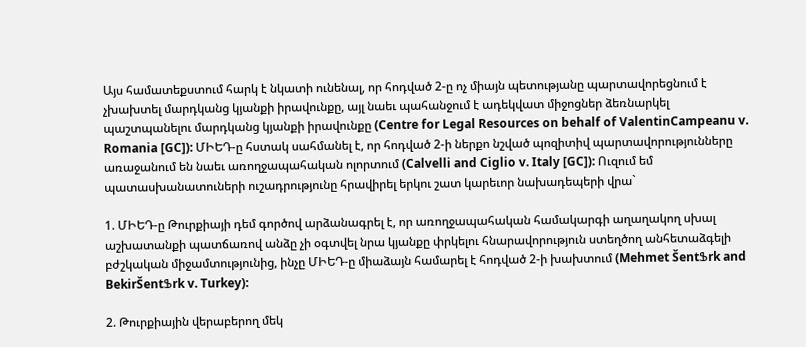Այս համատեքստում հարկ է նկատի ունենալ, որ հոդված 2-ը ոչ միայն պետությանը պարտավորեցնում է չխախտել մարդկանց կյանքի իրավունքը, այլ նաեւ պահանջում է ադեկվատ միջոցներ ձեռնարկել պաշտպանելու մարդկանց կյանքի իրավունքը (Centre for Legal Resources on behalf of ValentinCampeanu v. Romania [GC]): ՄԻԵԴ-ը հստակ սահմանել է, որ հոդված 2-ի ներքո նշված պոզիտիվ պարտավորությունները առաջանում են նաեւ առողջապահական ոլորտում (Calvelli and Ciglio v. Italy [GC]): Ուզում եմ պատասխանատուների ուշադրությունը հրավիրել երկու շատ կարեւոր նախադեպերի վրա`

1. ՄԻԵԴ-ը Թուրքիայի դեմ գործով արձանագրել է, որ առողջապահական համակարգի աղաղակող սխալ աշխատանքի պատճառով անձը չի օգտվել նրա կյանքը փրկելու հնարավորություն ստեղծող անհետաձգելի բժշկական միջամտությունից, ինչը ՄԻԵԴ-ը միաձայն համարել է հոդված 2-ի խախտում (Mehmet ŠentՖrk and BekirŠentՖrk v. Turkey):

2. Թուրքիային վերաբերող մեկ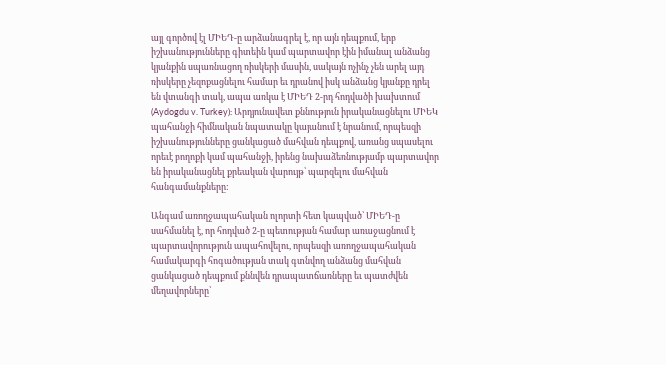այլ գործով էլ ՄԻԵԴ-ը արձանագրել է, որ այն դեպքում, երբ իշխանությունները գիտեին կամ պարտավոր էին իմանալ անձանց կյանքին սպառնացող ռիսկերի մասին, սակայն ոչինչ չեն արել այդ ռիսկերը չեզոքացնելու համար եւ դրանով իսկ անձանց կյանքը դրել են վտանգի տակ, ապա առկա է ՄԻԵԴ 2-րդ հոդվածի խախտում (Aydogdu v. Turkey): Արդյունավետ քննություն իրականացնելու ՄԻԵԿ պահանջի հիմնական նպատակը կայանում է նրանում, որպեսզի իշխանությունները ցանկացած մահվան դեպքով, առանց սպասելու որեւէ բողոքի կամ պահանջի, իրենց նախաձեռնությամբ պարտավոր են իրականացնել քրեական վարույթ՝ պարզելու մահվան հանգամանքները:

Անգամ առողջապահական ոլորտի հետ կապված՝ ՄԻԵԴ-ը սահմանել է, որ հոդված 2-ը պետության համար առաջացնում է պարտավորություն ապահովելու, որպեսզի առողջապահական համակարգի հոգածության տակ գտնվող անձանց մահվան ցանկացած դեպքում քննվեն դրապատճառները եւ պատժվեն մեղավորները՝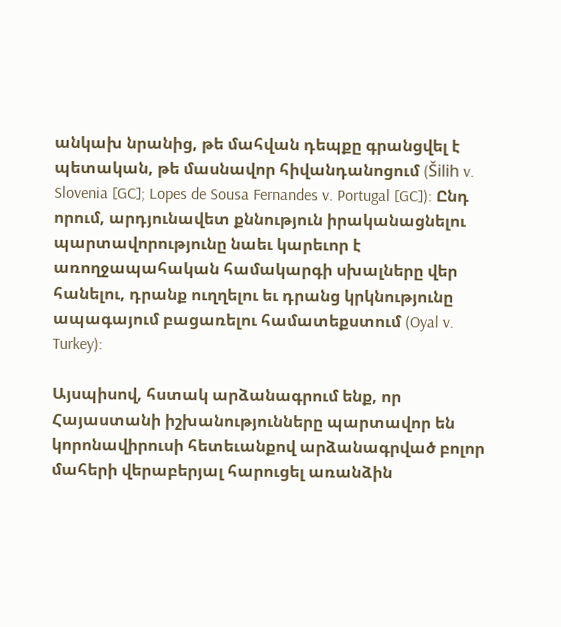անկախ նրանից, թե մահվան դեպքը գրանցվել է պետական, թե մասնավոր հիվանդանոցում (Šilih v. Slovenia [GC]; Lopes de Sousa Fernandes v. Portugal [GC]): Ընդ որում, արդյունավետ քննություն իրականացնելու պարտավորությունը նաեւ կարեւոր է առողջապահական համակարգի սխալները վեր հանելու, դրանք ուղղելու եւ դրանց կրկնությունը ապագայում բացառելու համատեքստում (Oyal v. Turkey):

Այսպիսով, հստակ արձանագրում ենք, որ Հայաստանի իշխանությունները պարտավոր են կորոնավիրուսի հետեւանքով արձանագրված բոլոր մահերի վերաբերյալ հարուցել առանձին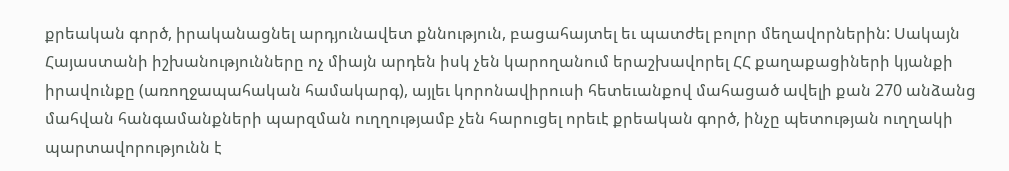քրեական գործ, իրականացնել արդյունավետ քննություն, բացահայտել եւ պատժել բոլոր մեղավորներին: Սակայն Հայաստանի իշխանությունները ոչ միայն արդեն իսկ չեն կարողանում երաշխավորել ՀՀ քաղաքացիների կյանքի իրավունքը (առողջապահական համակարգ), այլեւ կորոնավիրուսի հետեւանքով մահացած ավելի քան 270 անձանց մահվան հանգամանքների պարզման ուղղությամբ չեն հարուցել որեւէ քրեական գործ, ինչը պետության ուղղակի պարտավորությունն է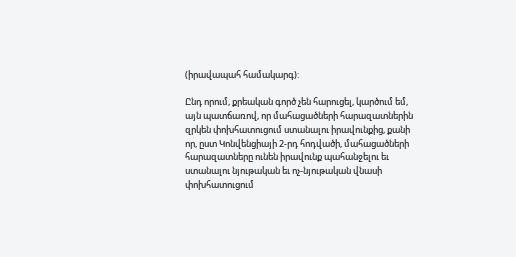(իրավապահ համակարգ):

Ընդ որում, քրեական գործ չեն հարուցել, կարծում եմ, այն պատճառով, որ մահացածների հարազատներին զրկեն փոխհատուցում ստանալու իրավունքից, քանի որ, ըստ Կոնվենցիայի 2-րդ հոդվածի, մահացածների հարազատները ունեն իրավունք պահանջելու եւ ստանալու նյութական եւ ոչ-նյութական վնասի փոխհատուցում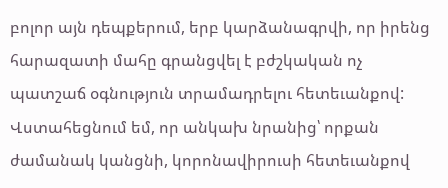բոլոր այն դեպքերում, երբ կարձանագրվի, որ իրենց հարազատի մահը գրանցվել է բժշկական ոչ պատշաճ օգնություն տրամադրելու հետեւանքով: Վստահեցնում եմ, որ անկախ նրանից՝ որքան ժամանակ կանցնի, կորոնավիրուսի հետեւանքով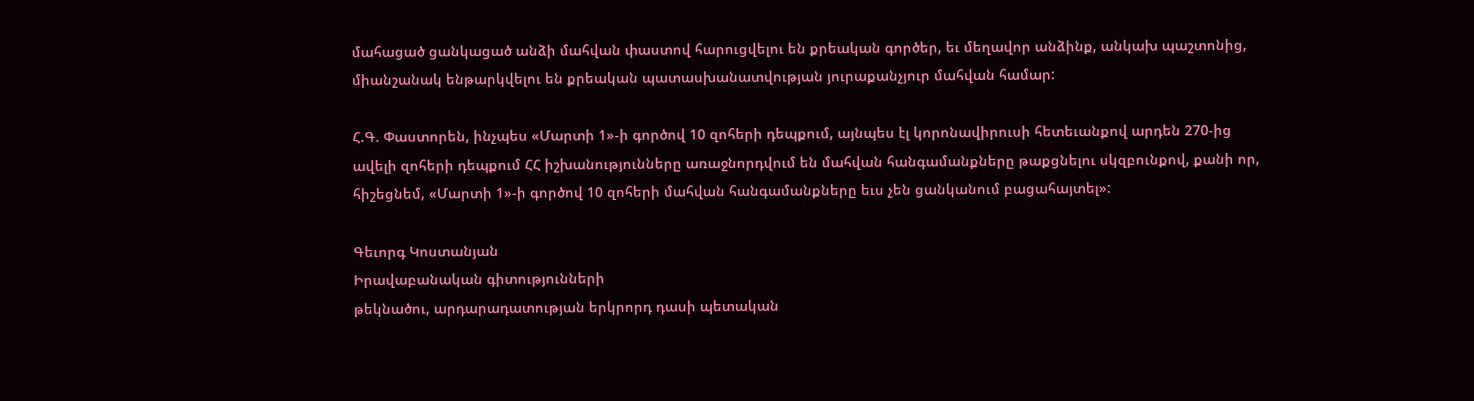մահացած ցանկացած անձի մահվան փաստով հարուցվելու են քրեական գործեր, եւ մեղավոր անձինք, անկախ պաշտոնից, միանշանակ ենթարկվելու են քրեական պատասխանատվության յուրաքանչյուր մահվան համար:

Հ.Գ. Փաստորեն, ինչպես «Մարտի 1»-ի գործով 10 զոհերի դեպքում, այնպես էլ կորոնավիրուսի հետեւանքով արդեն 270-ից ավելի զոհերի դեպքում ՀՀ իշխանությունները առաջնորդվում են մահվան հանգամանքները թաքցնելու սկզբունքով, քանի որ, հիշեցնեմ, «Մարտի 1»-ի գործով 10 զոհերի մահվան հանգամանքները եւս չեն ցանկանում բացահայտել»:

Գեւորգ Կոստանյան
Իրավաբանական գիտությունների
թեկնածու, արդարադատության երկրորդ դասի պետական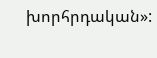խորհրդական»: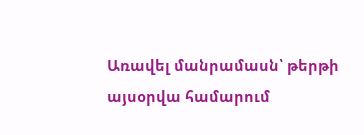Առավել մանրամասն՝ թերթի այսօրվա համարում